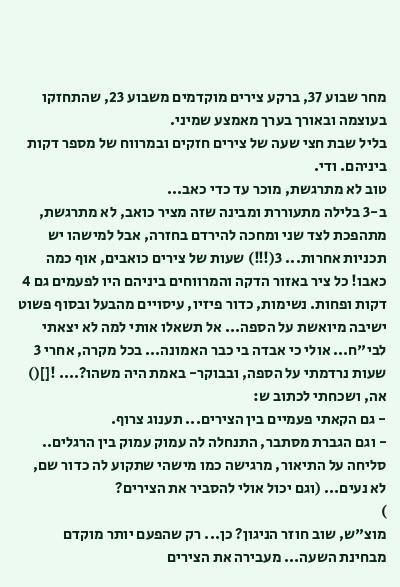מחר שבוע 37, ברקע צירים מוקדמים משבוע 23, שהתחזקו בעוצמה ובאורך בערך מאמצע שמיני.
בליל שבת חצי שעה של צירים חזקים ובמרווח של מספר דקות ביניהם. ודי.
טוב לא מתרגשת, מוכר עד כדי כאב...
ב-3 בלילה מתעוררת ומבינה שזה מציר כואב, לא מתרגשת, מתהפכת לצד שני ומחכה להירדם בחזרה, אבל למישהו יש תכניות אחרות... 3(!!!) שעות של צירים כואבים, אוף כמה כאבו! כל ציר באזור הדקה והמרווחים ביניהם היו לפעמים גם 4 דקות ופחות. נשימות, כדור פיזיו, עיסויים מהבעל ובסוף פשוט ישיבה מיואשת על הספה... אל תשאלו אותי למה לא יצאתי לבי"ח... אולי כי אבדה בי כבר האמונה... בכל מקרה, אחרי 3 שעות נרדמתי על הספה, ובבוקר- באמת היה משהו?.... ![]()
אה, ושכחתי לכתוב ש:
- גם הקאתי פעמיים בין הצירים... תענוג צרוף.
- וגם הגברת מסתבר, התנחלה לה עמוק עמוק בין הרגלים.. סליחה על התיאור, מרגישה כמו מישהי שתקוע לה כדור שם, לא נעים... (וגם יכול אולי להסביר את הצירים?
)
מוצ"ש, שוב חוזר הניגון? כן... רק שהפעם יותר מוקדם מבחינת השעה... מעבירה את הצירים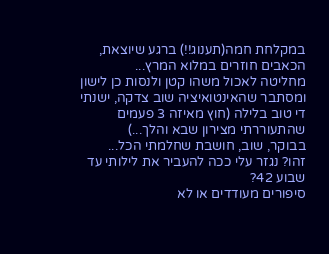במקלחת חמה(תענוג!!) ברגע שיוצאת, הכאבים חוזרים במלוא המרץ...
מחליטה לאכול משהו קטן ולנסות כן לישון ומסתבר שהאינטואיציה שוב צדקה, ישנתי די טוב בלילה (חוץ מאיזה 3 פעמים שהתעוררתי מצירון שבא והלך...)
בבוקר, שוב, חושבת שחלמתי הכל...
זהו? נגזר עלי ככה להעביר את לילותי עד שבוע 42?
סיפורים מעודדים או לא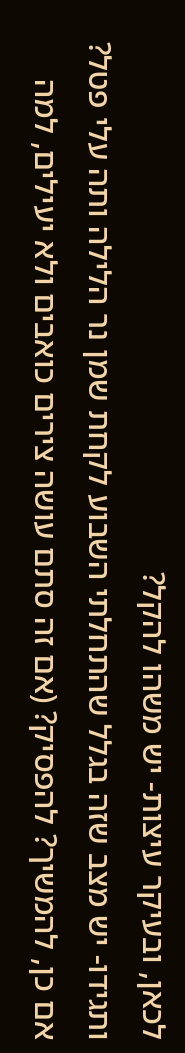לכאן, ובעיקר עיצות- יש משהו להקל?
ותגידו- יש מצב שזה בגלל שהתחלתי השבוע לקחת שמן נר הלילה ותה עלי פטל? אם כן, להמשיך? להפסיק? (אם זה סתם עושה צירים כואבים ולא יעילים, למה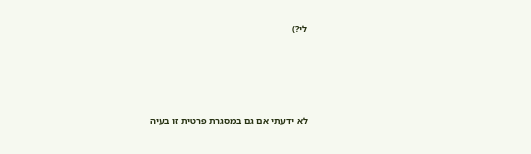לי?)





לא ידעתי אם גם במסגרת פרטית זו בעיה